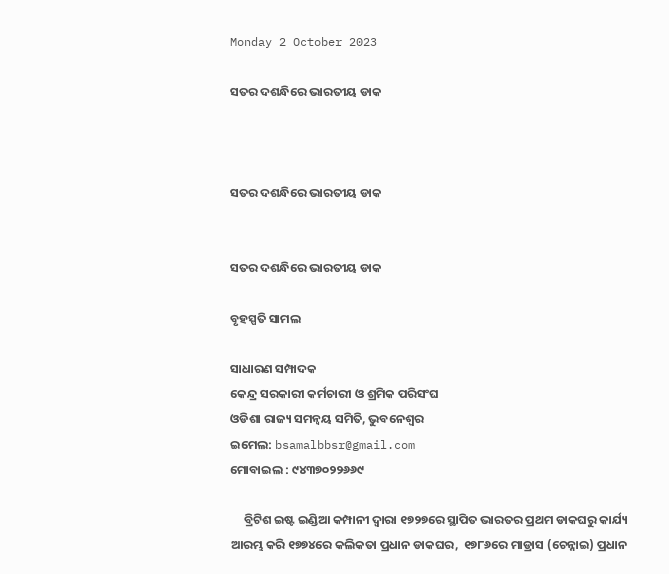Monday 2 October 2023

ସତର ଦଶନ୍ଧିରେ ଭାରତୀୟ ଡାକ



ସତର ଦଶନ୍ଧିରେ ଭାରତୀୟ ଡାକ


ସତର ଦଶନ୍ଧିରେ ଭାରତୀୟ ଡାକ

ବୃହସ୍ପତି ସାମଲ

ସାଧାରଣ ସମ୍ପାଦକ
କେନ୍ଦ୍ର ସରକାରୀ କର୍ମଚାରୀ ଓ ଶ୍ରମିକ ପରିସଂଘ
ଓଡିଶା ରାଜ୍ୟ ସମନ୍ୱୟ ସମିତି, ଭୁବନେଶ୍ୱର
ଇମେଲ: bsamalbbsr@gmail.com
ମୋବାଇଲ : ୯୪୩୭୦୨୨୬୬୯

     ବ୍ରିଟିଶ ଇଷ୍ଟ ଇଣ୍ଡିଆ କମ୍ପାନୀ ଦ୍ୱାରା ୧୭୨୭ରେ ସ୍ଥାପିତ ଭାରତର ପ୍ରଥମ ଡାକଘରୁ କାର୍ଯ୍ୟ ଆରମ୍ଭ କରି ୧୭୭୪ରେ କଲିକତା ପ୍ରଧାନ ଡାକଘର,  ୧୭୮୬ରେ ମାଡ୍ରାସ (ଚେନ୍ନାଇ) ପ୍ରଧାନ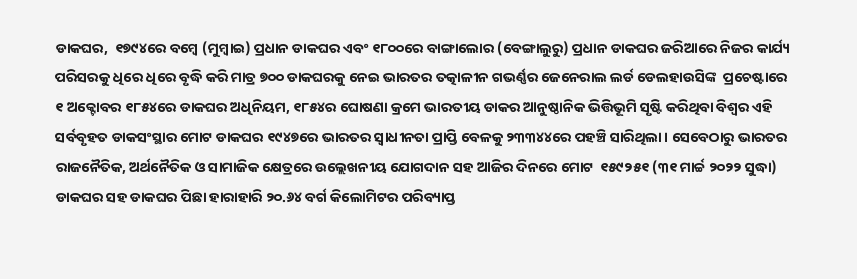ଡାକଘର,  ୧୭୯୪ରେ ବମ୍ବେ (ମୁମ୍ବାଇ) ପ୍ରଧାନ ଡାକଘର ଏବଂ ୧୮୦୦ରେ ବାଙ୍ଗାଲୋର (ବେଙ୍ଗାଲୁରୁ) ପ୍ରଧାନ ଡାକଘର ଜରିଆରେ ନିଜର କାର୍ଯ୍ୟ ପରିସରକୁ ଧିରେ ଧିରେ ବୃଦ୍ଧି କରି ମାତ୍ର ୭୦୦ ଡାକଘରକୁ ନେଇ ଭାରତର ତତ୍କାଳୀନ ଗଭର୍ଣ୍ଣର ଜେନେରାଲ ଲର୍ଡ ଡେଲହାଉସିଙ୍କ  ପ୍ରଚେଷ୍ଟାରେ ୧ ଅକ୍ଟୋବର ୧୮୫୪ରେ ଡାକଘର ଅଧିନିୟମ, ୧୮୫୪ର ଘୋଷଣା କ୍ରମେ ଭାରତୀୟ ଡାକର ଆନୁଷ୍ଠାନିକ ଭିତ୍ତିଭୂମି ସୃଷ୍ଟି କରିଥିବା ବିଶ୍ବର ଏହି ସର୍ବବୃହତ ଡାକସଂସ୍ଥାର ମୋଟ ଡାକଘର ୧୯୪୭ରେ ଭାରତର ସ୍ୱାଧୀନତା ପ୍ରାପ୍ତି ବେଳକୁ ୨୩୩୪୪ରେ ପହଞ୍ଚି ସାରିଥିଲା। ସେବେଠାରୁ ଭାରତର ରାଜନୈତିକ, ଅର୍ଥନୈତିକ ଓ ସାମାଜିକ କ୍ଷେତ୍ରରେ ଉଲ୍ଲେଖନୀୟ ଯୋଗଦାନ ସହ ଆଜିର ଦିନରେ ମୋଟ  ୧୫୯୨୫୧ (୩୧ ମାର୍ଚ୍ଚ ୨୦୨୨ ସୁଦ୍ଧା) ଡାକଘର ସହ ଡାକଘର ପିଛା ହାରାହାରି ୨୦.୬୪ ବର୍ଗ କିଲୋମିଟର ପରିବ୍ୟାପ୍ତ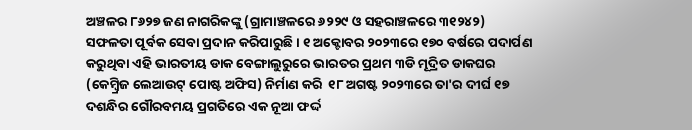ଅଞ୍ଚଳର ୮୬୨୭ ଜଣ ନାଗରିକଙ୍କୁ (ଗ୍ରାମାଞ୍ଚଳରେ ୬୨୨୯ ଓ ସହରାଞ୍ଚଳରେ ୩୧୨୪୨) ସଫଳତା ପୂର୍ବକ ସେବା ପ୍ରଦାନ କରିପାରୁଛି। ୧ ଅକ୍ଟୋବର ୨୦୨୩ରେ ୧୭୦ ବର୍ଷରେ ପଦାର୍ପଣ କରୁଥିବା ଏହି ଭାରତୀୟ ଡାକ ବେଙ୍ଗାଲୁରୁରେ ଭାରତର ପ୍ରଥମ ୩ଡି ମୂଦ୍ରିତ ଡାକଘର (କେମ୍ବ୍ରିଜ ଲେଆଉଟ୍ ପୋଷ୍ଟ ଅଫିସ) ନିର୍ମାଣ କରି  ୧୮ ଅଗଷ୍ଟ ୨୦୨୩ରେ ତା'ର ଦୀର୍ଘ ୧୭ ଦଶନ୍ଧିର ଗୌରବମୟ ପ୍ରଗତିରେ ଏକ ନୂଆ ଫର୍ଦ୍ଦ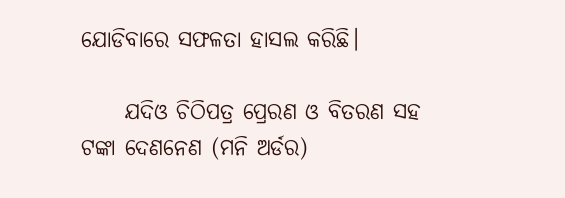ଯୋଡିବାରେ ସଫଳତା ହାସଲ କରିଛି।

     ଯଦିଓ ଚିଠିପତ୍ର ପ୍ରେରଣ ଓ ବିତରଣ ସହ ଟଙ୍କା ଦେଣନେଣ (ମନି ଅର୍ଡର)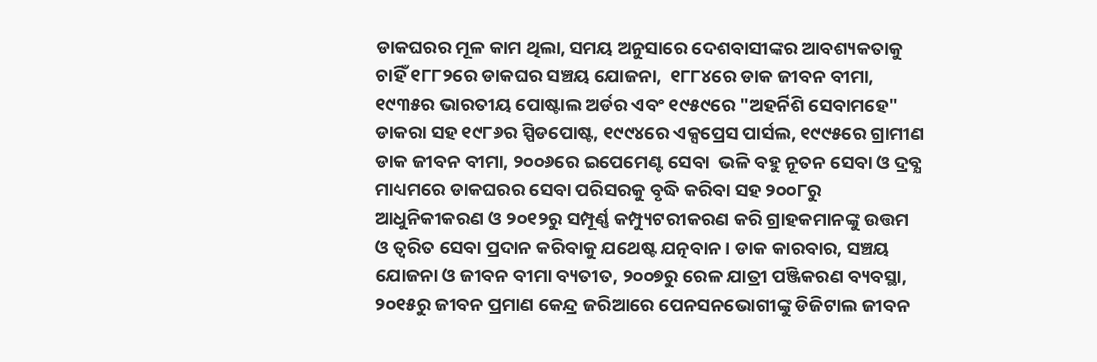ଡାକଘରର ମୂଳ କାମ ଥିଲା, ସମୟ ଅନୁସାରେ ଦେଶବାସୀଙ୍କର ଆବଶ୍ୟକତାକୁ ଚାହିଁ ୧୮୮୨ରେ ଡାକଘର ସଞ୍ଚୟ ଯୋଜନା,  ୧୮୮୪ରେ ଡାକ ଜୀବନ ବୀମା, ୧୯୩୫ର ଭାରତୀୟ ପୋଷ୍ଟାଲ ଅର୍ଡର ଏବଂ ୧୯୫୯ରେ "ଅହର୍ନିଶି ସେବାମହେ" ଡାକରା ସହ ୧୯୮୬ର ସ୍ପିଡପୋଷ୍ଟ, ୧୯୯୪ରେ ଏକ୍ସପ୍ରେସ ପାର୍ସଲ, ୧୯୯୫ରେ ଗ୍ରାମୀଣ ଡାକ ଜୀବନ ବୀମା, ୨୦୦୬ରେ ଇପେମେଣ୍ଟ ସେବା  ଭଳି ବହୁ ନୂତନ ସେବା ଓ ଦ୍ରବ୍ଯ ମାଧ୍ୟମରେ ଡାକଘରର ସେବା ପରିସରକୁ ବୃଦ୍ଧି କରିବା ସହ ୨୦୦୮ରୁ ଆଧୁନିକୀକରଣ ଓ ୨୦୧୨ରୁ ସମ୍ପୂର୍ଣ୍ଣ କମ୍ପ୍ୟୁଟରୀକରଣ କରି ଗ୍ରାହକମାନଙ୍କୁ ଉତ୍ତମ ଓ ତ୍ୱରିତ ସେବା ପ୍ରଦାନ କରିବାକୁ ଯଥେଷ୍ଟ ଯତ୍ନବାନ। ଡାକ କାରବାର, ସଞ୍ଚୟ ଯୋଜନା ଓ ଜୀବନ ବୀମା ବ୍ୟତୀତ, ୨୦୦୭ରୁ ରେଳ ଯାତ୍ରୀ ପଞ୍ଜିକରଣ ବ୍ୟବସ୍ଥା, ୨୦୧୫ରୁ ଜୀବନ ପ୍ରମାଣ କେନ୍ଦ୍ର ଜରିଆରେ ପେନସନଭୋଗୀଙ୍କୁ ଡିଜିଟାଲ ଜୀବନ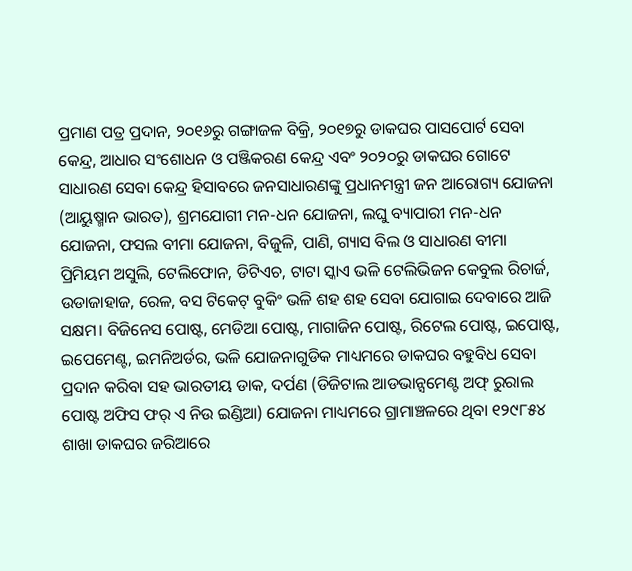ପ୍ରମାଣ ପତ୍ର ପ୍ରଦାନ, ୨୦୧୬ରୁ ଗଙ୍ଗାଜଳ ବିକ୍ରି, ୨୦୧୭ରୁ ଡାକଘର ପାସପୋର୍ଟ ସେବା କେନ୍ଦ୍ର, ଆଧାର ସଂଶୋଧନ ଓ ପଞ୍ଜିକରଣ କେନ୍ଦ୍ର ଏବଂ ୨୦୨୦ରୁ ଡାକଘର ଗୋଟେ ସାଧାରଣ ସେବା କେନ୍ଦ୍ର ହିସାବରେ ଜନସାଧାରଣଙ୍କୁ ପ୍ରଧାନମନ୍ତ୍ରୀ ଜନ ଆରୋଗ୍ୟ ଯୋଜନା (ଆୟୁଷ୍ମାନ ଭାରତ), ଶ୍ରମଯୋଗୀ ମନ-ଧନ ଯୋଜନା, ଲଘୁ ବ୍ୟାପାରୀ ମନ-ଧନ ଯୋଜନା, ଫସଲ ବୀମା ଯୋଜନା, ବିଜୁଳି, ପାଣି, ଗ୍ୟାସ ବିଲ ଓ ସାଧାରଣ ବୀମା ପ୍ରିମିୟମ ଅସୁଲି, ଟେଲିଫୋନ, ଡିଟିଏଚ, ଟାଟା ସ୍କାଏ ଭଳି ଟେଲିଭିଜନ କେବୁଲ ରିଚାର୍ଜ, ଉଡାଜାହାଜ, ରେଳ, ବସ ଟିକେଟ୍ ବୁକିଂ ଭଳି ଶହ ଶହ ସେବା ଯୋଗାଇ ଦେବାରେ ଆଜି ସକ୍ଷମ। ବିଜିନେସ ପୋଷ୍ଟ, ମେଡିଆ ପୋଷ୍ଟ, ମାଗାଜିନ ପୋଷ୍ଟ, ରିଟେଲ ପୋଷ୍ଟ, ଇପୋଷ୍ଟ, ଇପେମେଣ୍ଟ, ଇମନିଅର୍ଡର, ଭଳି ଯୋଜନାଗୁଡିକ ମାଧ୍ୟମରେ ଡାକଘର ବହୁବିଧ ସେବା ପ୍ରଦାନ କରିବା ସହ ଭାରତୀୟ ଡାକ, ଦର୍ପଣ (ଡିଜିଟାଲ ଆଡଭାନ୍ସମେଣ୍ଟ ଅଫ୍ ରୁରାଲ ପୋଷ୍ଟ ଅଫିସ ଫର୍ ଏ ନିଉ ଇଣ୍ଡିଆ) ଯୋଜନା ମାଧ୍ୟମରେ ଗ୍ରାମାଞ୍ଚଳରେ ଥିବା ୧୨୯୮୫୪ ଶାଖା ଡାକଘର ଜରିଆରେ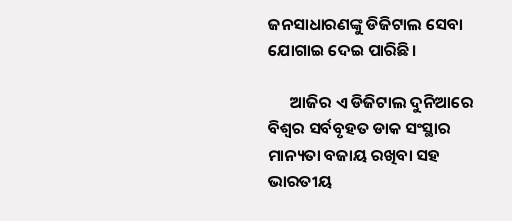ଜନସାଧାରଣଙ୍କୁ ଡିଜିଟାଲ ସେବା ଯୋଗାଇ ଦେଇ ପାରିଛି।

      ଆଜିର ଏ ଡିଜିଟାଲ ଦୁନିଆରେ ବିଶ୍ୱର ସର୍ବବୃହତ ଡାକ ସଂସ୍ଥାର ମାନ୍ୟତା ବଜାୟ ରଖିବା ସହ ଭାରତୀୟ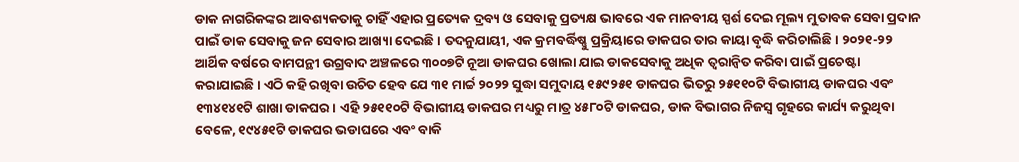ଡାକ ନାଗରିକଙ୍କର ଆବଶ୍ୟକତାକୁ ଚାହିଁ ଏହାର ପ୍ରତ୍ୟେକ ଦ୍ରବ୍ୟ ଓ ସେବାକୁ ପ୍ରତ୍ୟକ୍ଷ ଭାବରେ ଏକ ମାନବୀୟ ସ୍ପର୍ଶ ଦେଇ ମୂଲ୍ୟ ମୁତାବକ ସେବା ପ୍ରଦାନ ପାଇଁ ଡାକ ସେବାକୁ ଜନ ସେବାର ଆଖ୍ୟା ଦେଇଛି। ତଦନୁଯାୟୀ, ଏକ କ୍ରମବର୍ଦ୍ଧିଷ୍ଣୁ ପ୍ରକ୍ରିୟାରେ ଡାକଘର ତାର କାୟା ବୃଦ୍ଧି କରିଚାଲିଛି। ୨୦୨୧-୨୨ ଆର୍ଥିକ ବର୍ଷରେ ବାମପନ୍ଥୀ ଉଗ୍ରବାଦ ଅଞ୍ଚଳରେ ୩୦୦୭ଟି ନୂଆ ଡାକଘର ଖୋଲା ଯାଇ ଡାକସେବାକୁ ଅଧିକ ତ୍ୱରାନ୍ୱିତ କରିବା ପାଇଁ ପ୍ରଚେଷ୍ଟା କରାଯାଇଛି। ଏଠି କହି ରଖିବା ଉଚିତ ହେବ ଯେ ୩୧ ମାର୍ଚ୍ଚ ୨୦୨୨ ସୁଦ୍ଧା ସମୁଦାୟ ୧୫୯୨୫୧ ଡାକଘର ଭିତରୁ ୨୫୧୧୦ଟି ବିଭାଗୀୟ ଡାକଘର ଏବଂ ୧୩୪୧୪୧ଟି ଶାଖା ଡାକଘର। ଏହି ୨୫୧୧୦ଟି ବିଭାଗୀୟ ଡାକଘର ମଧ୍ୟରୁ ମାତ୍ର ୪୫୮୦ଟି ଡାକଘର, ଡାକ ବିଭାଗର ନିଜସ୍ୱ ଗୃହରେ କାର୍ଯ୍ୟ କରୁଥିବା ବେଳେ, ୧୯୪୫୧ଟି ଡାକଘର ଭଡାଘରେ ଏବଂ ବାକି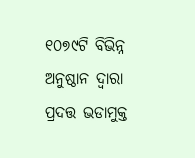୧୦୭୯ଟି ବିଭିନ୍ନ ଅନୁଷ୍ଠାନ ଦ୍ୱାରା ପ୍ରଦତ୍ତ ଭଡାମୁକ୍ତ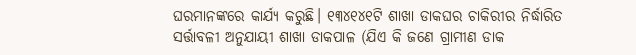ଘରମାନଙ୍କରେ କାର୍ଯ୍ୟ କରୁଛି। ୧୩୪୧୪୧ଟି ଶାଖା ଡାକଘର ଚାକିରୀର ନିର୍ଦ୍ଧାରିତ ସର୍ତ୍ତାବଳୀ ଅନୁଯାୟୀ ଶାଖା ଡାକପାଳ (ଯିଏ କି ଜଣେ ଗ୍ରାମୀଣ ଡାକ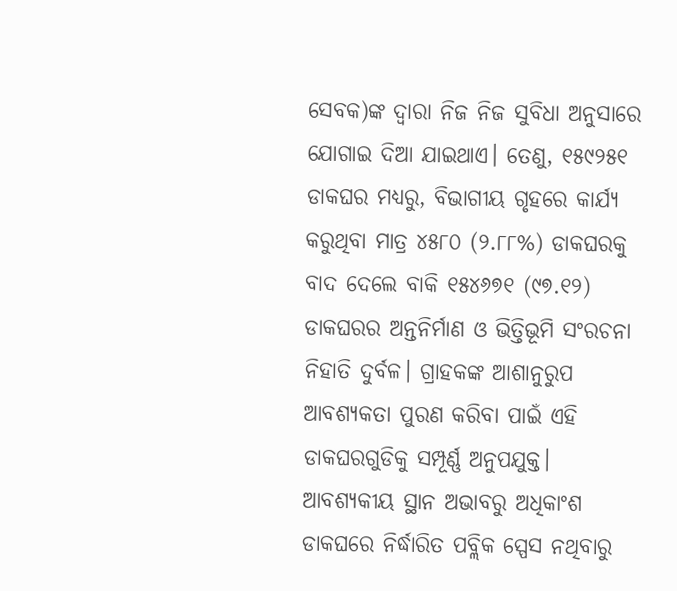ସେବକ)ଙ୍କ ଦ୍ଵାରା ନିଜ ନିଜ ସୁବିଧା ଅନୁସାରେ ଯୋଗାଇ ଦିଆ ଯାଇଥାଏ। ତେଣୁ, ୧୫୯୨୫୧ ଡାକଘର ମଧ୍ୟରୁ, ବିଭାଗୀୟ ଗୃହରେ କାର୍ଯ୍ୟ କରୁଥିବା ମାତ୍ର ୪୫୮୦ (୨.୮୮%) ଡାକଘରକୁ ବାଦ ଦେଲେ ବାକି ୧୫୪୬୭୧ (୯୭.୧୨) ଡାକଘରର ଅନ୍ତନିର୍ମାଣ ଓ ଭିତ୍ତିଭୂମି ସଂରଚନା ନିହାତି ଦୁର୍ବଳ। ଗ୍ରାହକଙ୍କ ଆଶାନୁରୁପ ଆବଶ୍ୟକତା ପୁରଣ କରିବା ପାଇଁ ଏହି ଡାକଘରଗୁଡିକୁ ସମ୍ପୂର୍ଣ୍ଣ ଅନୁପଯୁକ୍ତ। ଆବଶ୍ୟକୀୟ ସ୍ଥାନ ଅଭାବରୁ ଅଧିକାଂଶ ଡାକଘରେ ନିର୍ଦ୍ଧାରିତ ପବ୍ଲିକ ସ୍ପେସ ନଥିବାରୁ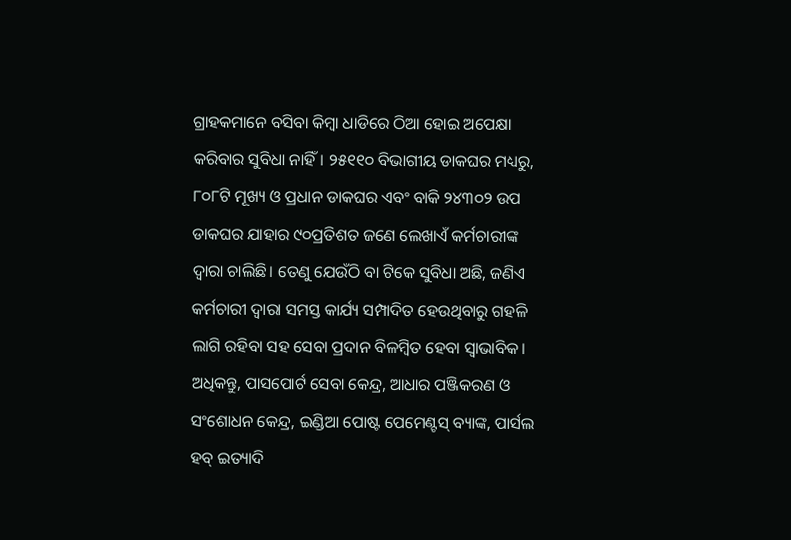ଗ୍ରାହକମାନେ ବସିବା କିମ୍ବା ଧାଡିରେ ଠିଆ ହୋଇ ଅପେକ୍ଷା କରିବାର ସୁବିଧା ନାହିଁ। ୨୫୧୧୦ ବିଭାଗୀୟ ଡାକଘର ମଧ୍ୟରୁ, ୮୦୮ଟି ମୂଖ୍ୟ ଓ ପ୍ରଧାନ ଡାକଘର ଏବଂ ବାକି ୨୪୩୦୨ ଉପ ଡାକଘର ଯାହାର ୯୦ପ୍ରତିଶତ ଜଣେ ଲେଖାଏଁ କର୍ମଚାରୀଙ୍କ ଦ୍ୱାରା ଚାଲିଛି। ତେଣୁ ଯେଉଁଠି ବା ଟିକେ ସୁବିଧା ଅଛି, ଜଣିଏ କର୍ମଚାରୀ ଦ୍ୱାରା ସମସ୍ତ କାର୍ଯ୍ୟ ସମ୍ପାଦିତ ହେଉଥିବାରୁ ଗହଳି ଲାଗି ରହିବା ସହ ସେବା ପ୍ରଦାନ ବିଳମ୍ବିତ ହେବା ସ୍ୱାଭାବିକ। ଅଧିକନ୍ତୁ, ପାସପୋର୍ଟ ସେବା କେନ୍ଦ୍ର, ଆଧାର ପଞ୍ଜିକରଣ ଓ ସଂଶୋଧନ କେନ୍ଦ୍ର, ଇଣ୍ଡିଆ ପୋଷ୍ଟ ପେମେଣ୍ଟସ୍ ବ୍ୟାଙ୍କ, ପାର୍ସଲ ହବ୍ ଇତ୍ୟାଦି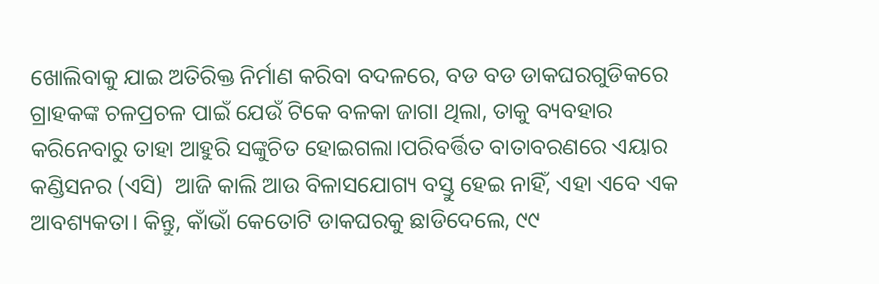ଖୋଲିବାକୁ ଯାଇ ଅତିରିକ୍ତ ନିର୍ମାଣ କରିବା ବଦଳରେ, ବଡ ବଡ ଡାକଘରଗୁଡିକରେ ଗ୍ରାହକଙ୍କ ଚଳପ୍ରଚଳ ପାଇଁ ଯେଉଁ ଟିକେ ବଳକା ଜାଗା ଥିଲା, ତାକୁ ବ୍ୟବହାର କରିନେବାରୁ ତାହା ଆହୁରି ସଙ୍କୁଚିତ ହୋଇଗଲା।ପରିବର୍ତ୍ତିତ ବାତାବରଣରେ ଏୟାର କଣ୍ଡିସନର (ଏସି)  ଆଜି କାଲି ଆଉ ବିଳାସଯୋଗ୍ୟ ବସ୍ତୁ ହେଇ ନାହିଁ, ଏହା ଏବେ ଏକ ଆବଶ୍ୟକତା। କିନ୍ତୁ, କାଁଭାଁ କେତୋଟି ଡାକଘରକୁ ଛାଡିଦେଲେ, ୯୯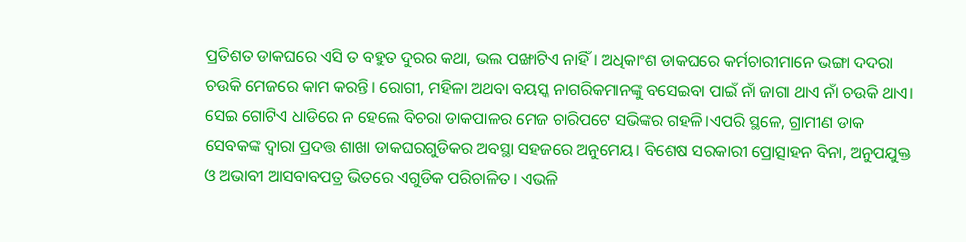ପ୍ରତିଶତ ଡାକଘରେ ଏସି ତ ବହୁତ ଦୁରର କଥା, ଭଲ ପଙ୍ଖାଟିଏ ନାହିଁ। ଅଧିକାଂଶ ଡାକଘରେ କର୍ମଚାରୀମାନେ ଭଙ୍ଗା ଦଦରା ଚଉକି ମେଜରେ କାମ କରନ୍ତି। ରୋଗୀ, ମହିଳା ଅଥବା ବୟସ୍କ ନାଗରିକମାନଙ୍କୁ ବସେଇବା ପାଇଁ ନାଁ ଜାଗା ଥାଏ ନାଁ ଚଉକି ଥାଏ। ସେଇ ଗୋଟିଏ ଧାଡିରେ ନ ହେଲେ ବିଚରା ଡାକପାଳର ମେଜ ଚାରିପଟେ ସଭିଙ୍କର ଗହଳି।ଏପରି ସ୍ଥଳେ, ଗ୍ରାମୀଣ ଡାକ ସେବକଙ୍କ ଦ୍ବାରା ପ୍ରଦତ୍ତ ଶାଖା ଡାକଘରଗୁଡିକର ଅବସ୍ଥା ସହଜରେ ଅନୁମେୟ। ବିଶେଷ ସରକାରୀ ପ୍ରୋତ୍ସାହନ ବିନା, ଅନୁପଯୁକ୍ତ ଓ ଅଭାବୀ ଆସବାବପତ୍ର ଭିତରେ ଏଗୁଡିକ ପରିଚାଳିତ। ଏଭଳି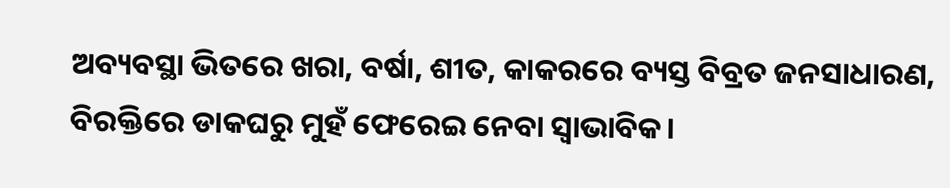ଅବ୍ୟବସ୍ଥା ଭିତରେ ଖରା, ବର୍ଷା, ଶୀତ, କାକରରେ ବ୍ୟସ୍ତ ବିବ୍ରତ ଜନସାଧାରଣ, ବିରକ୍ତିରେ ଡାକଘରୁ ମୁହଁ ଫେରେଇ ନେବା ସ୍ୱାଭାବିକ।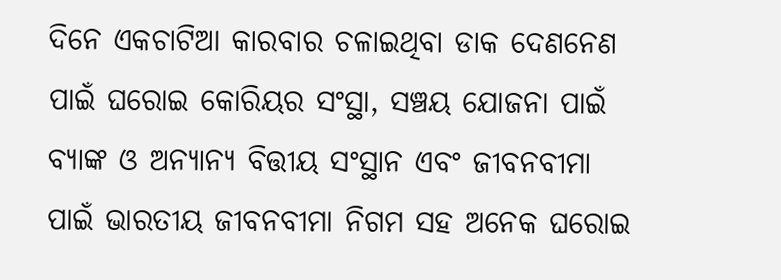ଦିନେ ଏକଚାଟିଆ କାରବାର ଚଳାଇଥିବା ଡାକ ଦେଣନେଣ ପାଇଁ ଘରୋଇ କୋରିୟର ସଂସ୍ଥା, ସଞ୍ଚୟ ଯୋଜନା ପାଇଁ ବ୍ୟାଙ୍କ ଓ ଅନ୍ୟାନ୍ୟ ବିତ୍ତୀୟ ସଂସ୍ଥାନ ଏବଂ ଜୀବନବୀମା ପାଇଁ ଭାରତୀୟ ଜୀବନବୀମା ନିଗମ ସହ ଅନେକ ଘରୋଇ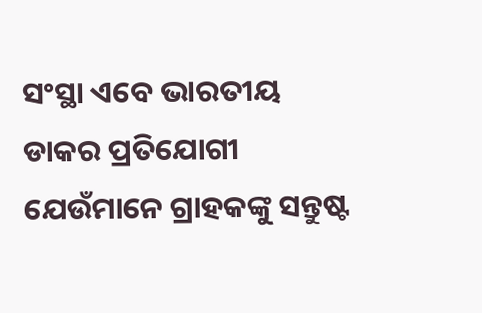ସଂସ୍ଥା ଏବେ ଭାରତୀୟ ଡାକର ପ୍ରତିଯୋଗୀ ଯେଉଁମାନେ ଗ୍ରାହକଙ୍କୁ ସନ୍ତୁଷ୍ଟ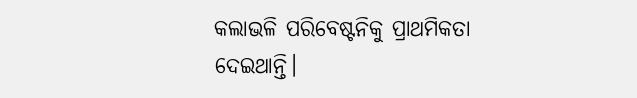କଲାଭଳି ପରିବେଷ୍ଟନିକୁ ପ୍ରାଥମିକତା ଦେଇଥାନ୍ତି।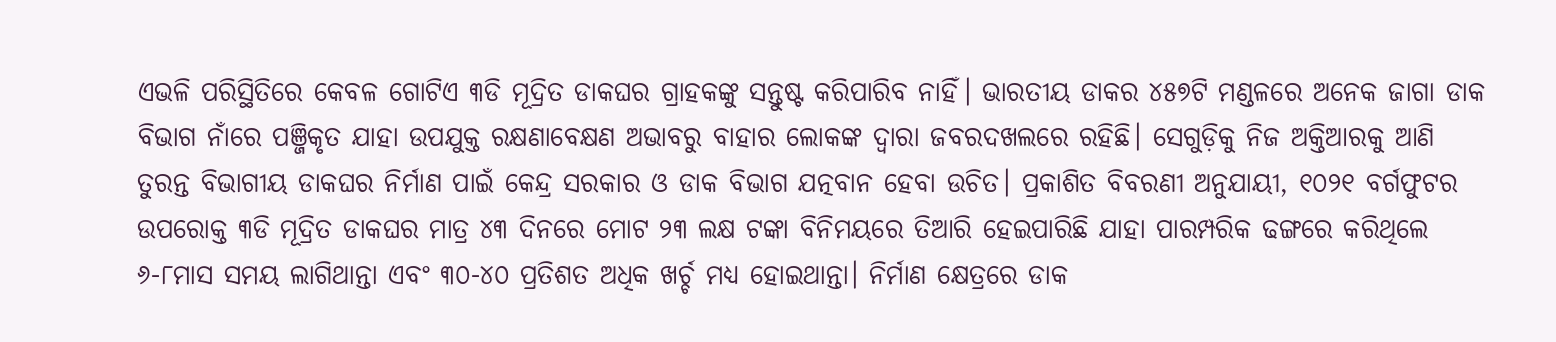ଏଭଳି ପରିସ୍ଥିତିରେ କେବଳ ଗୋଟିଏ ୩ଡି ମୂଦ୍ରିତ ଡାକଘର ଗ୍ରାହକଙ୍କୁ ସନ୍ତୁଷ୍ଟ କରିପାରିବ ନାହିଁ। ଭାରତୀୟ ଡାକର ୪୫୭ଟି ମଣ୍ଡଳରେ ଅନେକ ଜାଗା ଡାକ ବିଭାଗ ନାଁରେ ପଞ୍ଜିକୃତ ଯାହା ଉପଯୁକ୍ତ ରକ୍ଷଣାବେକ୍ଷଣ ଅଭାବରୁ ବାହାର ଲୋକଙ୍କ ଦ୍ୱାରା ଜବରଦଖଲରେ ରହିଛି। ସେଗୁଡ଼ିକୁ ନିଜ ଅକ୍ତିଆରକୁ ଆଣି ତୁରନ୍ତ ବିଭାଗୀୟ ଡାକଘର ନିର୍ମାଣ ପାଇଁ କେନ୍ଦ୍ର ସରକାର ଓ ଡାକ ବିଭାଗ ଯତ୍ନବାନ ହେବା ଉଚିତ। ପ୍ରକାଶିତ ବିବରଣୀ ଅନୁଯାୟୀ, ୧୦୨୧ ବର୍ଗଫୁଟର ଉପରୋକ୍ତ ୩ଡି ମୂଦ୍ରିତ ଡାକଘର ମାତ୍ର ୪୩ ଦିନରେ ମୋଟ ୨୩ ଲକ୍ଷ ଟଙ୍କା ବିନିମୟରେ ତିଆରି ହେଇପାରିଛି ଯାହା ପାରମ୍ପରିକ ଢଙ୍ଗରେ କରିଥିଲେ ୬-୮ମାସ ସମୟ ଲାଗିଥାନ୍ତା ଏବଂ ୩୦-୪୦ ପ୍ରତିଶତ ଅଧିକ ଖର୍ଚ୍ଚ ମଧ୍ୟ ହୋଇଥାନ୍ତା। ନିର୍ମାଣ କ୍ଷେତ୍ରରେ ଡାକ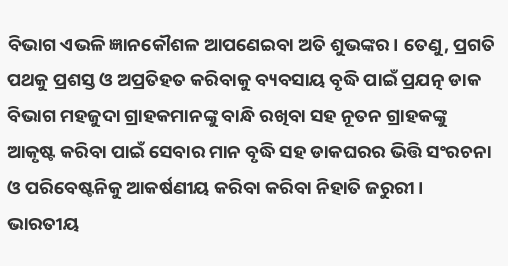ବିଭାଗ ଏଭଳି ଜ୍ଞାନକୌଶଳ ଆପଣେଇବା ଅତି ଶୁଭଙ୍କର। ତେଣୁ, ପ୍ରଗତି ପଥକୁ ପ୍ରଶସ୍ତ ଓ ଅପ୍ରତିହତ କରିବାକୁ ବ୍ୟବସାୟ ବୃଦ୍ଧି ପାଇଁ ପ୍ରଯତ୍ନ ଡାକ ବିଭାଗ ମହଜୁଦା ଗ୍ରାହକମାନଙ୍କୁ ବାନ୍ଧି ରଖିବା ସହ ନୂତନ ଗ୍ରାହକଙ୍କୁ ଆକୃଷ୍ଟ କରିବା ପାଇଁ ସେବାର ମାନ ବୃଦ୍ଧି ସହ ଡାକଘରର ଭିତ୍ତି ସଂରଚନା ଓ ପରିବେଷ୍ଟନିକୁ ଆକର୍ଷଣୀୟ କରିବା କରିବା ନିହାତି ଜରୁରୀ। ଭାରତୀୟ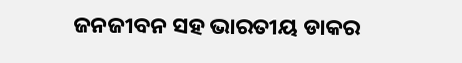ଜନଜୀବନ ସହ ଭାରତୀୟ ଡାକର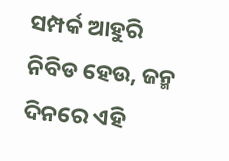ସମ୍ପର୍କ ଆହୁରି ନିବିଡ ହେଉ, ଜନ୍ମ ଦିନରେ ଏହି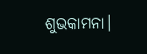ଶୁଭକାମନା।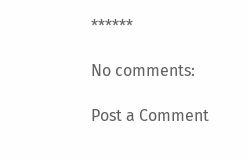******

No comments:

Post a Comment